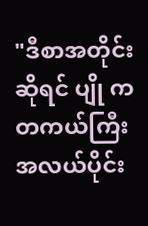"ဒီစာအတိုင်းဆိုရင် ပျို က တကယ်ကြီး အလယ်ပိုင်း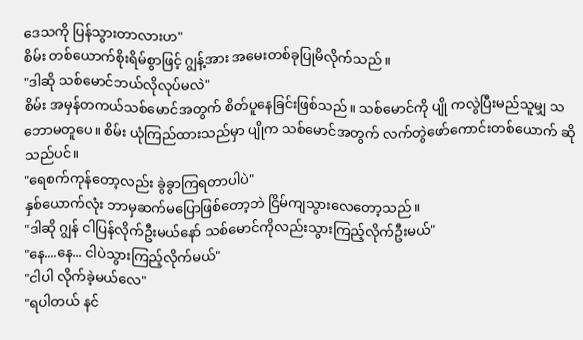ဒေသကို ပြန်သွားတာလားဟ"
စိမ်း တစ်ယောက်စိုးရိမ်စွာဖြင့် ဂျွန့်အား အမေးတစ်ခုပြုမိလိုက်သည်။
"ဒါဆို သစ်မောင်ဘယ်လိုလုပ်မလဲ"
စိမ်း အမှန်တကယ်သစ်မောင်အတွက် စိတ်ပူနေခြင်းဖြစ်သည်။ သစ်မောင်ကို ပျို ကလွဲပြီးမည်သူမျှ သဘောမတူပေ။ စိမ်း ယုံကြည်ထားသည်မှာ ပျိုက သစ်မောင်အတွက် လက်တွဲဖော်ကောင်းတစ်ယောက် ဆိုသည်ပင်။
"ရေစက်ကုန်တော့လည်း ခွဲခွာကြရတာပါပဲ"
နှစ်ယောက်လုံး ဘာမှဆက်မပြောဖြစ်တော့ဘဲ ငြိမ်ကျသွားလေတော့သည်။
"ဒါဆို ဂျွန် ငါပြန်လိုက်ဦးမယ်နော် သစ်မောင်ကိုလည်းသွားကြည့်လိုက်ဦးမယ်"
"နေ....နေ... ငါပဲသွားကြည့်လိုက်မယ်"
"ငါပါ လိုက်ခဲ့မယ်လေ"
"ရပါတယ် နင်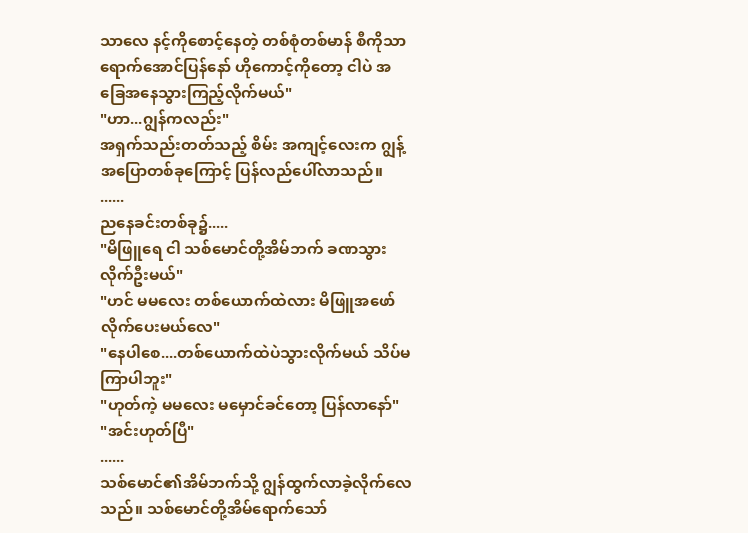သာလေ နင့်ကိုစောင့်နေတဲ့ တစ်စုံတစ်မာန် စီကိုသာ ရောက်အောင်ပြန်နော် ဟိုကောင့်ကိုတော့ ငါပဲ အခြေအနေသွားကြည့်လိုက်မယ်"
"ဟာ...ဂျွန်ကလည်း"
အရှက်သည်းတတ်သည့် စိမ်း အကျင့်လေးက ဂျွန့်အပြောတစ်ခုကြောင့် ပြန်လည်ပေါ်လာသည်။
......
ညနေခင်းတစ်ခု၌.....
"မိဖြူရေ ငါ သစ်မောင်တို့အိမ်ဘက် ခဏသွားလိုက်ဦးမယ်"
"ဟင် မမလေး တစ်ယောက်ထဲလား မိဖြူအဖော်လိုက်ပေးမယ်လေ"
"နေပါစေ....တစ်ယောက်ထဲပဲသွားလိုက်မယ် သိပ်မကြာပါဘူး"
"ဟုတ်ကဲ့ မမလေး မမှောင်ခင်တော့ ပြန်လာနော်"
"အင်းဟုတ်ပြီ"
......
သစ်မောင်၏အိမ်ဘက်သို့ ဂျွန်ထွက်လာခဲ့လိုက်လေသည်။ သစ်မောင်တို့အိမ်ရောက်သော်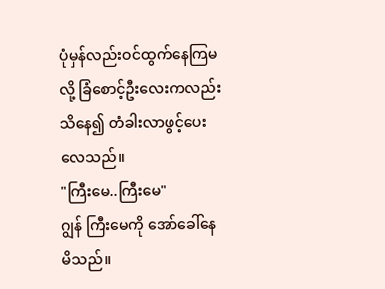ပုံမှန်လည်းဝင်ထွက်နေကြမလို့ ခြံစောင့်ဦးလေးကလည်းသိနေ၍ တံခါးလာဖွင့်ပေးလေသည်။
"ကြီးမေ..ကြီးမေ"
ဂျွန် ကြီးမေကို အော်ခေါ်နေမိသည်။